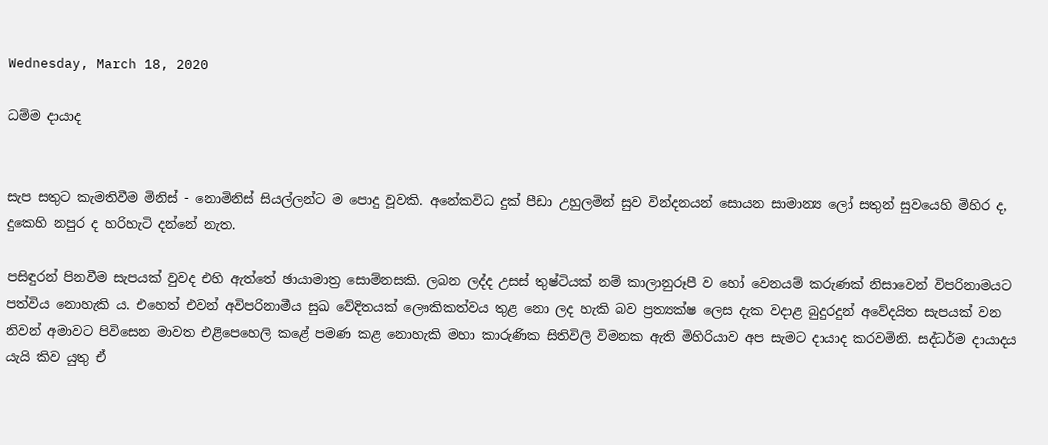Wednesday, March 18, 2020

ධම්ම දායාද


සැප සතුට කැමතිවීම මිනිස් - නොමිනිස් සියල්ලන්ට ම පොදු වූවකි. අනේකවිධ දුක් පීඩා උහුලමින් සුව වින්දනයන් සොයන සාමාන්‍ය ලෝ සතුන් සුවයෙහි මිහිර ද, දුකෙහි නපුර ද හරිහැටි දන්නේ නැත.

පසිඳුරන් පිනවීම සැපයක් වුවද එහි ඇත්තේ ඡායාමාත්‍ර සොම්නසකි. ලබන ලද්ද උසස් තුෂ්ටියක් නම් කාලානුරූපී ව හෝ වෙනයම් කරුණක් නිසාවෙන් විපරිනාමයට පත්විය නොහැකි ය. එහෙත් එවන් අවිපරිනාමීය සුඛ වේදිතයක් ලෞකිකත්වය තුළ නො ලද හැකි බව ප්‍රත්‍යක්ෂ ලෙස දැක වදාළ බුදුරදුන් අවේදයිත සැපයක් වන නිවන් අමාවට පිවිසෙන මාවත එළිපෙහෙලි කළේ පමණ කළ නොහැකි මහා කාරුණික සිතිවිලි විමනක ඇති මිහිරියාව අප සැමට දායාද කරවමිනි. සද්ධර්ම දායාදය යැයි කිව යුතු ඒ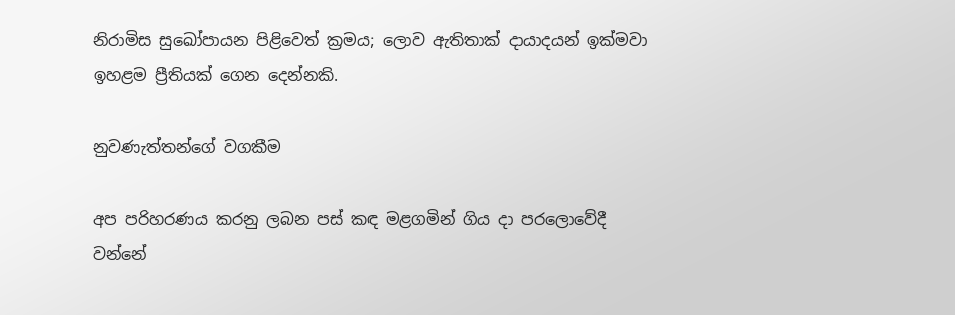නිරාමිස සුඛෝපායන පිළිවෙත් ක්‍රමය; ලොව ඇතිතාක් දායාදයන් ඉක්මවා ඉහළම ප්‍රීතියක් ගෙන දෙන්නකි.

නුවණැත්තන්ගේ වගකීම

අප පරිහරණය කරනු ලබන පස් කඳ මළගමින් ගිය දා පරලොවේදී වන්නේ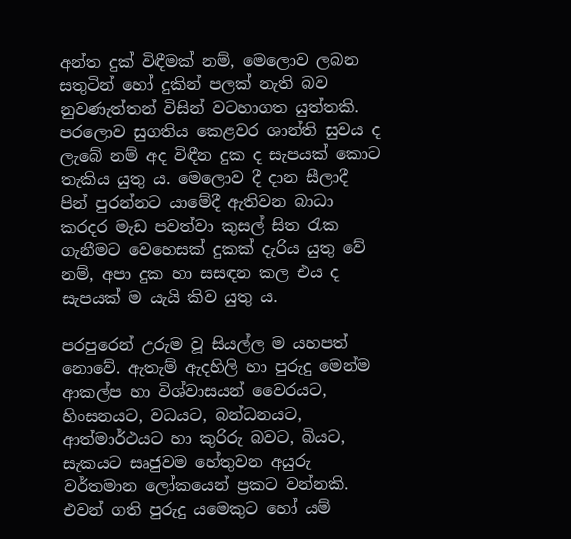අන්ත දුක් විඳීමක් නම්, මෙලොව ලබන සතුටින් හෝ දුකින් පලක් නැති බව නුවණැත්තන් විසින් වටහාගත යුත්තකි. පරලොව සුගතිය කෙළවර ශාන්ති සුවය ද ලැබේ නම් අද විඳීන දුක ද සැපයක් කොට තැකිය යුතු ය. මෙලොව දී දාන සීලාදී පින් පුරන්නට යාමේදී ඇතිවන බාධා කරදර මැඩ පවත්වා කුසල් සිත රැක ගැනීමට වෙහෙසක් දුකක් දැරිය යුතු වේ නම්, අපා දුක හා සසඳන කල එය ද සැපයක් ම යැයි කිව යුතු ය.

පරපුරෙන් උරුම වූ සියල්ල ම යහපත් නොවේ. ඇතැම් ඇදහිලි හා පුරුදු මෙන්ම ආකල්ප හා විශ්වාසයන් වෛරයට, හිංසනයට, වධයට, බන්ධනයට, ආත්මාර්ථයට හා කුරිරු බවට, බියට, සැකයට සෘජුවම හේතුවන අයුරු වර්තමාන ලෝකයෙන් ප්‍රකට වන්නකි. එවන් ගති පුරුදු යමෙකුට හෝ යම්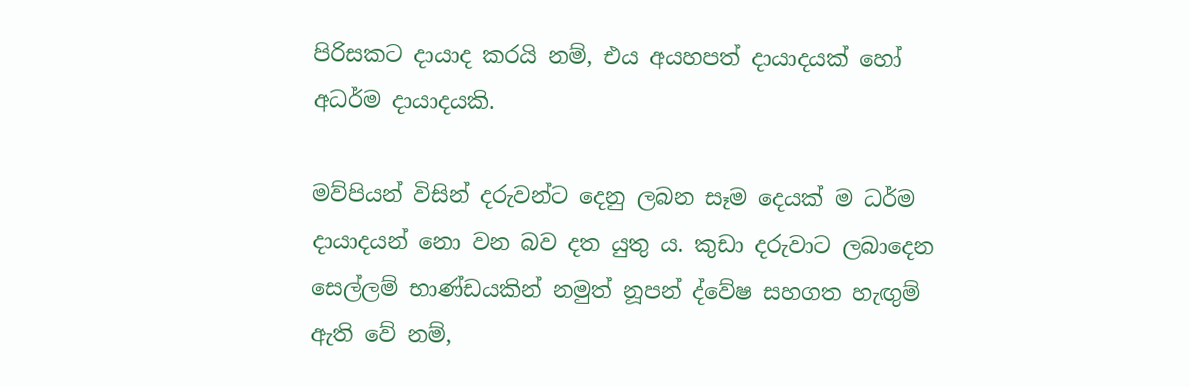පිරිසකට දායාද කරයි නම්, එය අයහපත් දායාදයක් හෝ අධර්ම දායාදයකි.

මව්පියන් විසින් දරුවන්ට දෙනු ලබන සෑම දෙයක් ම ධර්ම දායාදයන් නො වන බව දත යුතු ය. කුඩා දරුවාට ලබාදෙන සෙල්ලම් භාණ්ඩයකින් නමුත් නූපන් ද්වේෂ සහගත හැඟුම් ඇති වේ නම්,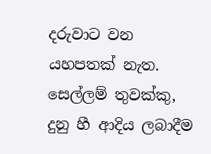දරුවාට වන යහපතක් නැත. සෙල්ලම් තුවක්කු, දුනු හී ආදිය ලබාදීම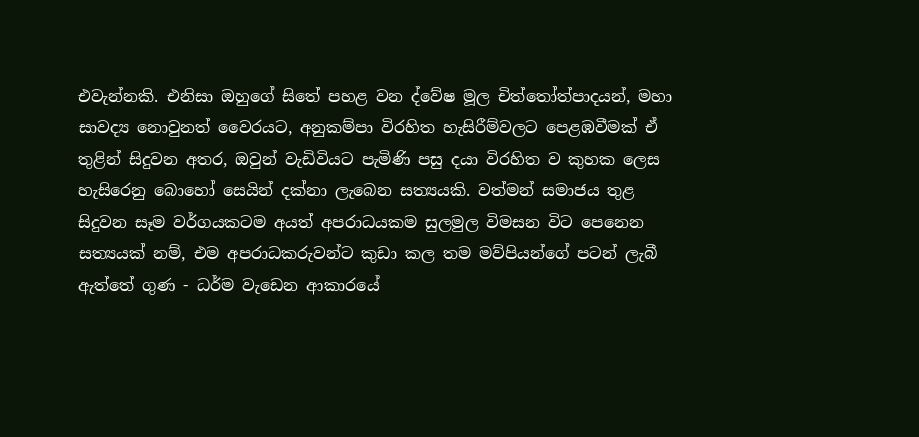එවැන්නකි. එනිසා ඔහුගේ සිතේ පහළ වන ද්වේෂ මූල චිත්තෝත්පාදයන්, මහා සාවද්‍ය නොවුනත් වෛරයට, අනුකම්පා විරහිත හැසිරීම්වලට පෙළඹවීමක් ඒ තුළින් සිදුවන අතර, ඔවුන් වැඩිවියට පැමිණි පසු දයා විරහිත ව කුහක ලෙස හැසිරෙනු බොහෝ සෙයින් දක්නා ලැබෙන සත්‍යයකි. වත්මන් සමාජය තුළ සිදුවන සෑම වර්ගයකටම අයත් අපරාධයකම සුලමුල විමසන විට පෙනෙන සත්‍යයක් නම්, එම අපරාධකරුවන්ට කුඩා කල තම මව්පියන්ගේ පටන් ලැබී ඇත්තේ ගුණ - ධර්ම වැඩෙන ආකාරයේ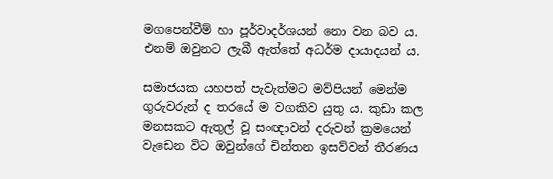මගපෙන්වීම් හා පූර්වාදර්ශයන් නො වන බව ය. එනම් ඔවුනට ලැබී ඇත්තේ අධර්ම දායාදයන් ය.

සමාජයක යහපත් පැවැත්මට මව්පියන් මෙන්ම ගුරුවරුන් ද තරයේ ම වගකිව යුතු ය. කුඩා කල මනසකට ඇතුල් වූ සංඥාවන් දරුවන් ක්‍රමයෙන් වැඩෙන විට ඔවුන්ගේ චින්තන ඉසව්වන් තීරණය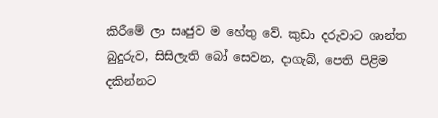කිරීමේ ලා සෘජුව ම හේතු වේ. කුඩා දරුවාට ශාන්ත බුදුරුව, සිසිලැති බෝ සෙවන, දාගැබ්, පෙති පිළිම දකින්නට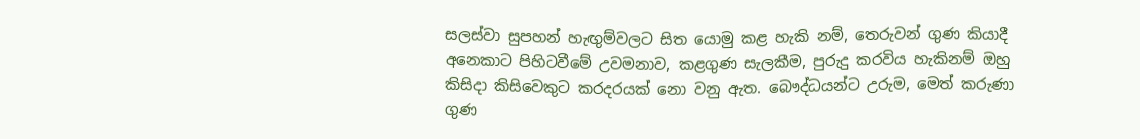සලස්වා සුපහන් හැඟුම්වලට සිත යොමු කළ හැකි නම්, තෙරුවන් ගුණ කියාදී අනෙකාට පිහිටවීමේ උවමනාව, කළගුණ සැලකීම, පුරුදු කරවිය හැකිනම් ඔහු කිසිදා කිසිවෙකුට කරදරයක් නො වනු ඇත. බෞද්ධයන්ට උරුම, මෙත් කරුණා ගුණ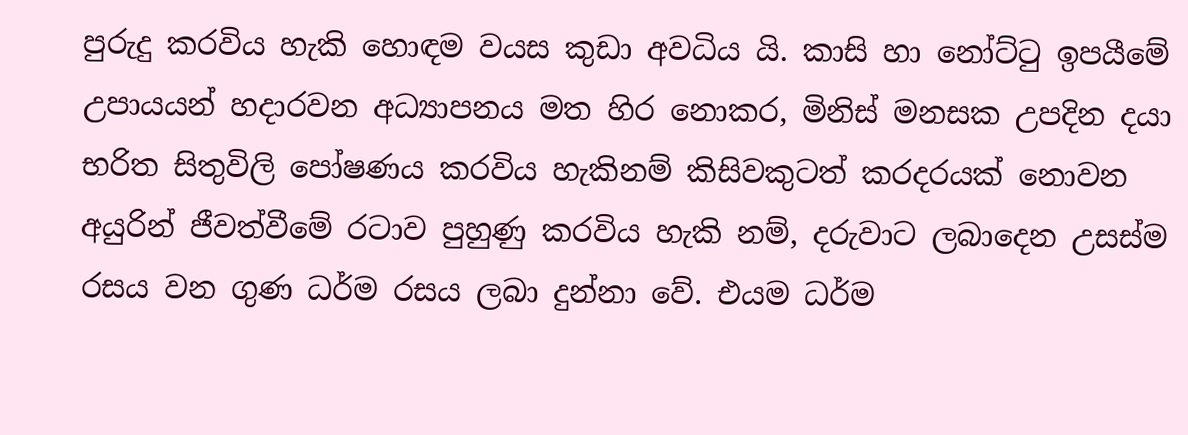පුරුදු කරවිය හැකි හොඳම වයස කුඩා අවධිය යි. කාසි හා නෝට්ටු ඉපයීමේ උපායයන් හදාරවන අධ්‍යාපනය මත හිර නොකර, මිනිස් මනසක උපදින දයා භරිත සිතුවිලි පෝෂණය කරවිය හැකිනම් කිසිවකුටත් කරදරයක් නොවන අයුරින් ජීවත්වීමේ රටාව පුහුණු කරවිය හැකි නම්, දරුවාට ලබාදෙන උසස්ම රසය වන ගුණ ධර්ම රසය ලබා දුන්නා වේ. එයම ධර්ම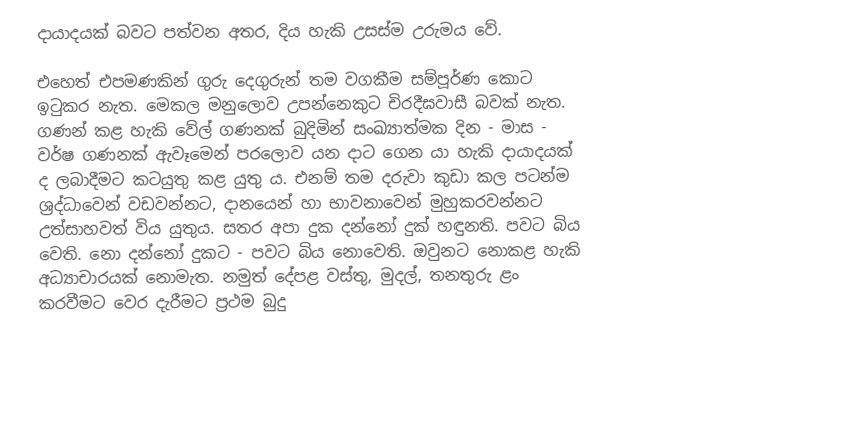දායාදයක් බවට පත්වන අතර, දිය හැකි උසස්ම උරුමය වේ.

එහෙත් එපමණකින් ගුරු දෙගුරුන් තම වගකීම සම්පූර්ණ කොට ඉටුකර නැත. මෙකල මනුලොව උපන්නෙකුට චිරදීඝවාසී බවක් නැත. ගණන් කළ හැකි වේල් ගණනක් බුදිමින් සංඛ්‍යාත්මක දින - මාස - වර්ෂ ගණනක් ඇවෑමෙන් පරලොව යන දාට ගෙන යා හැකි දායාදයක් ද ලබාදීමට කටයුතු කළ යුතු ය. එනම් තම දරුවා කුඩා කල පටන්ම ශ්‍රද්ධාවෙන් වඩවන්නට, දානයෙන් හා භාවනාවෙන් මුහුකරවන්නට උත්සාහවත් විය යුතුය. සතර අපා දුක දන්නෝ දුක් හඳුනති. පවට බිය වෙති. නො දන්නෝ දුකට - පවට බිය නොවෙති. ඔවුනට නොකළ හැකි අධ්‍යාචාරයක් නොමැත. නමුත් දේපළ වස්තු, මුදල්, තනතුරු ළං කරවීමට වෙර දැරීමට ප්‍රථම බුදු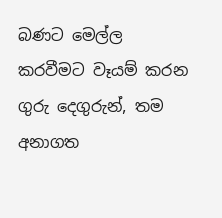බණට මෙල්ල කරවීමට වෑයම් කරන ගුරු දෙගුරුන්, තම අනාගත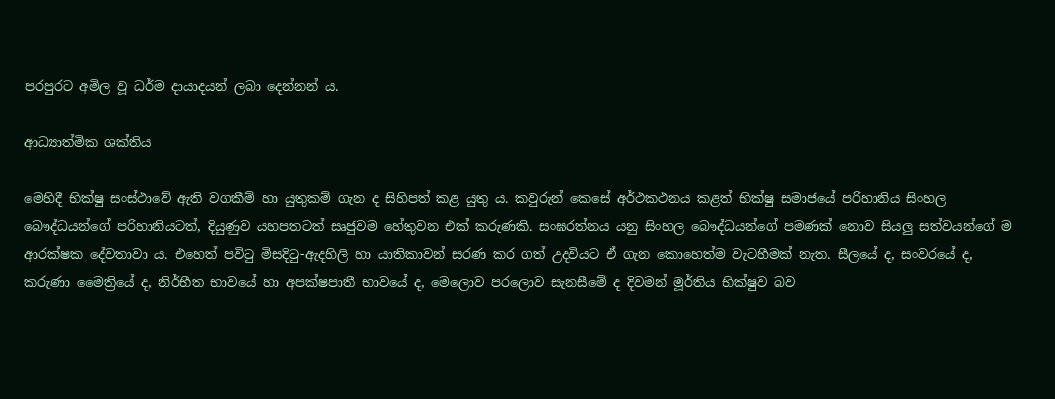පරපුරට අමිල වූ ධර්ම දායාදයන් ලබා දෙන්නන් ය.

ආධ්‍යාත්මික ශක්තිය

මෙහිදී භික්ෂු සංස්ථාවේ ඇති වගකීම් හා යුතුකම් ගැන ද සිහිපත් කළ යුතු ය. කවුරුන් කෙසේ අර්ථකථනය කළත් භික්ෂු සමාජයේ පරිහානිය සිංහල බෞද්ධයන්ගේ පරිහානියටත්, දියුණුව යහපතටත් සෘජුවම හේතුවන එක් කරුණකි. සංඝරත්නය යනු සිංහල බෞද්ධයන්ගේ පමණක් නොව සියලු සත්වයන්ගේ ම ආරක්ෂක දේවතාවා ය. එහෙත් පවිටු මිසදිටු-ඇදහිලි හා යාතිකාවන් සරණ කර ගත් උදවියට ඒ ගැන කොහෙත්ම වැටහීමක් නැත. සීලයේ ද, සංවරයේ ද, කරුණා මෛත්‍රියේ ද, නිර්භීත භාවයේ හා අපක්ෂපාතී භාවයේ ද, මෙලොව පරලොව සැනසීමේ ද දිවමන් මූර්තිය භික්ෂුව බව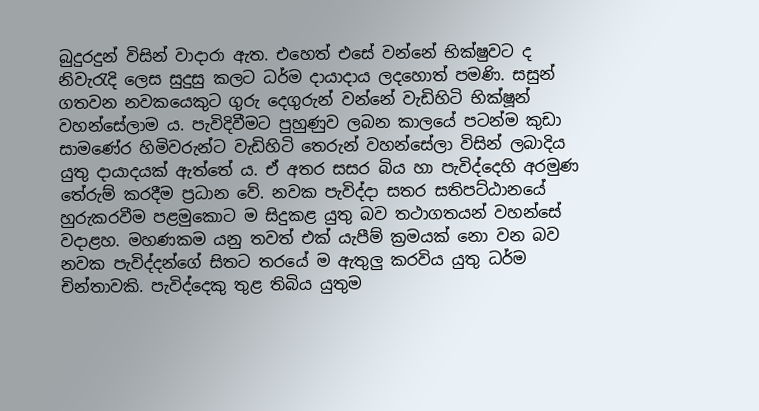බුදුරදුන් විසින් වාදාරා ඇත. එහෙත් එසේ වන්නේ භික්ෂුවට ද නිවැරැදි ලෙස සුදුසු කලට ධර්ම දායාදාය ලදහොත් පමණි. සසුන් ගතවන නවකයෙකුට ගුරු දෙගුරුන් වන්නේ වැඩිහිටි භික්ෂූන් වහන්සේලාම ය. පැවිදිවීමට පුහුණුව ලබන කාලයේ පටන්ම කුඩා සාමණේර හිමිවරුන්ට වැඩිහිටි තෙරුන් වහන්සේලා විසින් ලබාදිය යුතු දායාදයක් ඇත්තේ ය. ඒ අතර සසර බිය හා පැවිද්දෙහි අරමුණ තේරුම් කරදීම ප්‍රධාන වේ. නවක පැවිද්දා සතර සතිපට්ඨානයේ හුරුකරවීම පළමුකොට ම සිදුකළ යුතු බව තථාගතයන් වහන්සේ වදාළහ. මහණකම යනු තවත් එක් යැපීම් ක්‍රමයක් නො වන බව නවක පැවිද්දන්ගේ සිතට තරයේ ම ඇතුලු කරවිය යුතු ධර්ම චින්තාවකි. පැවිද්දෙකු තුළ තිබිය යුතුම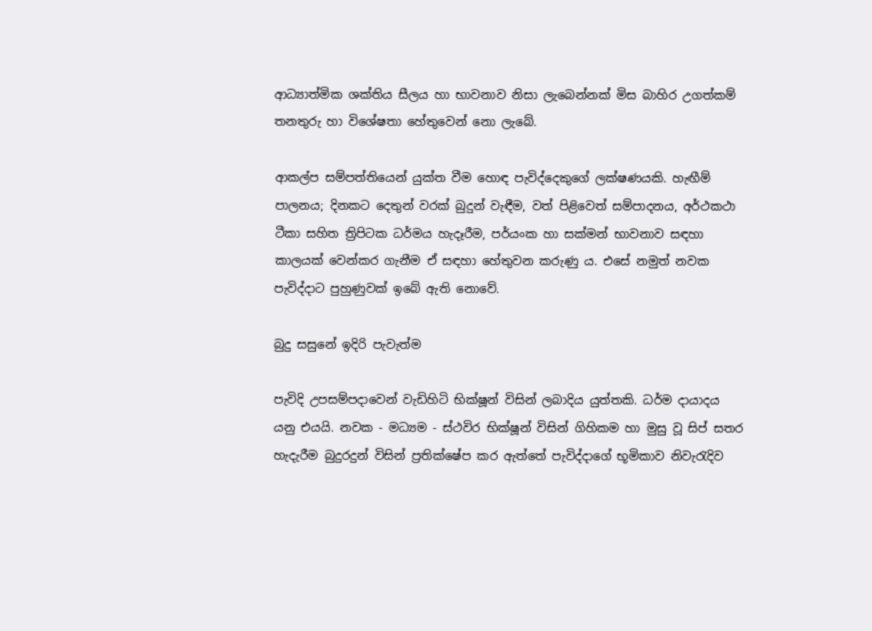ආධ්‍යාත්මික ශක්තිය සීලය හා භාවනාව නිසා ලැබෙන්නක් මිස බාහිර උගත්කම් තනතුරු හා විශේෂතා හේතුවෙන් නො ලැබේ.

ආකල්ප සම්පත්තියෙන් යුක්ත වීම හොඳ පැවිද්දෙකුගේ ලක්ෂණයකි. හැඟීම් පාලනය; දිනකට දෙතුන් වරක් බුදුන් වැඳීම, වත් පිළිවෙත් සම්පාදනය, අර්ථකථා ටීකා සහිත ත්‍රිපිටක ධර්මය හැදෑරීම, පර්යංක හා සක්මන් භාවනාව සඳහා කාලයක් වෙන්කර ගැනීම ඒ සඳහා හේතුවන කරුණු ය. එසේ නමුත් නවක පැවිද්දාට පුහුණුවක් ඉබේ ඇති නොවේ.

බුදු සසුනේ ඉදිරි පැවැත්ම

පැවිදි උපසම්පදාවෙන් වැඩිහිටි භික්ෂූන් විසින් ලබාදිය යුත්තකි. ධර්ම දායාදය යනු එයයි. නවක - මධ්‍යම - ස්ථවිර භික්ෂූන් විසින් ගිහිකම හා මුසු වූ සිප් සතර හැදැරීම බුදුරදුන් විසින් ප්‍රතික්ෂේප කර ඇත්තේ පැවිද්දාගේ භූමිකාව නිවැරැදිව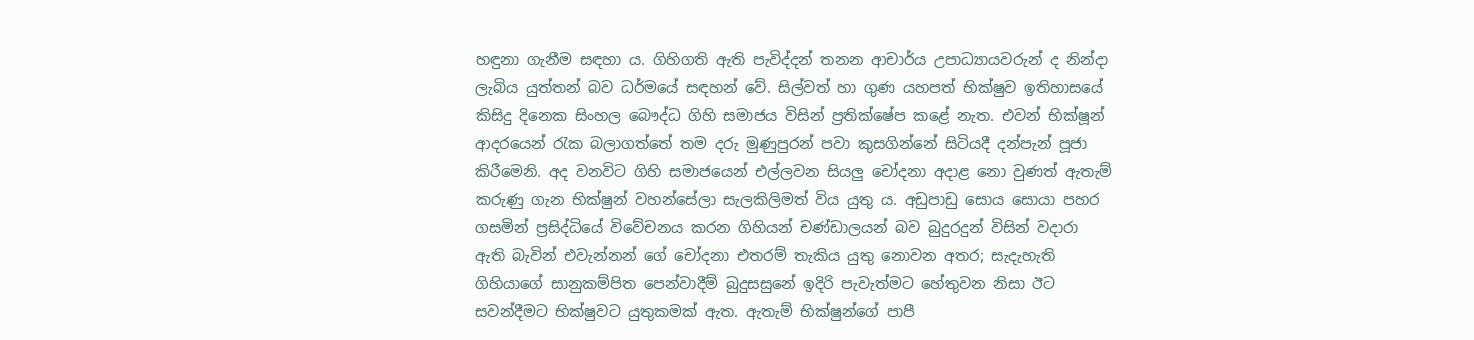හඳුනා ගැනීම සඳහා ය. ගිහිගති ඇති පැවිද්දන් තනන ආචාර්ය උපාධ්‍යායවරුන් ද නින්දා ලැබිය යුත්තන් බව ධර්මයේ සඳහන් වේ. සිල්වත් හා ගුණ යහපත් භික්ෂුව ඉතිහාසයේ කිසිදු දිනෙක සිංහල බෞද්ධ ගිහි සමාජය විසින් ප්‍රතික්ෂේප කළේ නැත. එවන් භික්ෂූන් ආදරයෙන් රැක බලාගත්තේ තම දරු මුණුපුරන් පවා කුසගින්නේ සිටියදී දන්පැන් පූජා කිරීමෙනි. අද වනවිට ගිහි සමාජයෙන් එල්ලවන සියලු චෝදනා අදාළ නො වුණත් ඇතැම් කරුණු ගැන භික්ෂුන් වහන්සේලා සැලකිලිමත් විය යුතු ය. අඩුපාඩු සොය සොයා පහර ගසමින් ප්‍රසිද්ධියේ විවේචනය කරන ගිහියන් චණ්ඩාලයන් බව බුදුරදුන් විසින් වදාරා ඇති බැවින් එවැන්නන් ගේ චෝදනා එතරම් තැකිය යුතු නොවන අතර; සැදැහැති ගිහියාගේ සානුකම්පිත පෙන්වාදීම් බුදුසසුනේ ඉදිරි පැවැත්මට හේතුවන නිසා ඊට සවන්දීමට භික්ෂුවට යුතුකමක් ඇත. ඇතැම් භික්ෂුන්ගේ පාපී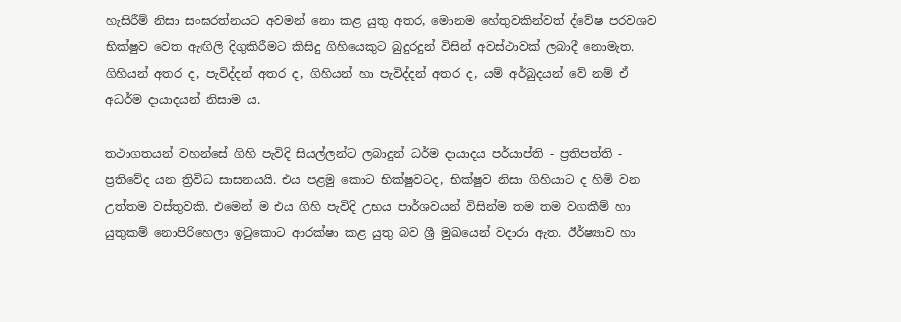හැසිරීම් නිසා සංඝරත්නයට අවමන් නො කළ යුතු අතර, මොනම හේතුවකින්වත් ද්වේෂ පරවශව භික්ෂුව වෙත ඇඟිලි දිගුකිරීමට කිසිදු ගිහියෙකුට බුදුරදුන් විසින් අවස්ථාවක් ලබාදී නොමැත. ගිහියන් අතර ද, පැවිද්දන් අතර ද, ගිහියන් හා පැවිද්දන් අතර ද, යම් අර්බුදයන් වේ නම් ඒ අධර්ම දායාදයන් නිසාම ය.

තථාගතයන් වහන්සේ ගිහි පැවිදි සියල්ලන්ට ලබාදුන් ධර්ම දායාදය පර්යාප්ති - ප්‍රතිපත්ති - ප්‍රතිවේද යන ත්‍රිවිධ සාසනයයි. එය පළමු කොට භික්ෂුවටද, භික්ෂුව නිසා ගිහියාට ද හිමි වන උත්තම වස්තුවකි. එමෙන් ම එය ගිහි පැවිදි උභය පාර්ශවයන් විසින්ම තම තම වගකීම් හා යුතුකම් නොපිරිහෙලා ඉටුකොට ආරක්ෂා කළ යුතු බව ශ්‍රී මුඛයෙන් වදාරා ඇත. ඊර්ෂ්‍යාව හා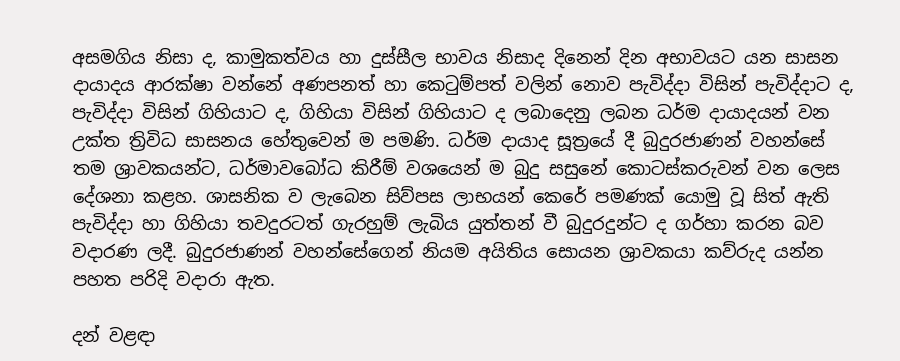අසමගිය නිසා ද, කාමුකත්වය හා දුස්සීල භාවය නිසාද දිනෙන් දින අභාවයට යන සාසන දායාදය ආරක්ෂා වන්නේ අණපනත් හා කෙටුම්පත් වලින් නොව පැවිද්දා විසින් පැවිද්දාට ද, පැවිද්දා විසින් ගිහියාට ද, ගිහියා විසින් ගිහියාට ද ලබාදෙනු ලබන ධර්ම දායාදයන් වන උක්ත ත්‍රිවිධ සාසනය හේතුවෙන් ම පමණි. ධර්ම දායාද සූත්‍රයේ දී බුදුරජාණන් වහන්සේ තම ශ්‍රාවකයන්ට, ධර්මාවබෝධ කිරීම් වශයෙන් ම බුදු සසුනේ කොටස්කරුවන් වන ලෙස දේශනා කළහ. ශාසනික ව ලැබෙන සිව්පස ලාභයන් කෙරේ පමණක් යොමු වූ සිත් ඇති පැවිද්දා හා ගිහියා තවදුරටත් ගැරහුම් ලැබිය යුත්තන් වී බුදුරදුන්ට ද ගර්හා කරන බව වදාරණ ලදී. බුදුරජාණන් වහන්සේගෙන් නියම අයිතිය සොයන ශ්‍රාවකයා කව්රුද යන්න පහත පරිදි වදාරා ඇත.

දන් වළඳා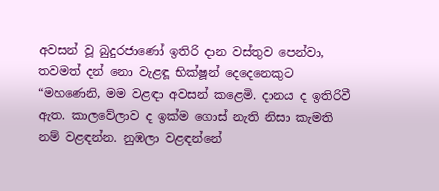අවසන් වූ බුදුරජාණෝ ඉතිරි දාන වස්තුව පෙන්වා, තවමත් දන් නො වැළඳූ භික්ෂූන් දෙදෙනෙකුට “මහණෙනි, මම වළඳා අවසන් කළෙමි. දානය ද ඉතිරිවී ඇත. කාලවේලාව ද ඉක්ම ගොස් නැති නිසා කැමති නම් වළඳන්න. නුඹලා වළඳන්නේ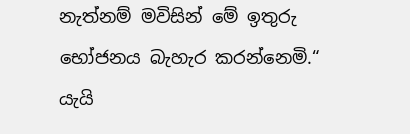නැත්නම් මවිසින් මේ ඉතුරු භෝජනය බැහැර කරන්නෙමි.“ යැයි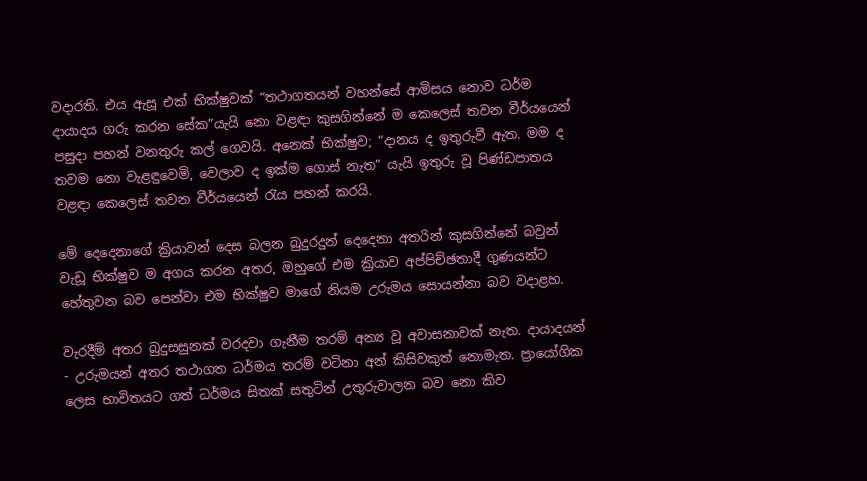වදාරති. එය ඇසූ එක් භික්ෂුවක් “තථාගතයන් වහන්සේ ආමිසය නොව ධර්ම දායාදය ගරු කරන සේක”යැයි නො වළඳා කුසගින්නේ ම කෙලෙස් තවන වීර්යයෙන් පසුදා පහන් වනතුරු කල් ගෙවයි. අනෙක් භික්ෂුව; “දානය ද ඉතුරුවී ඇත. මම ද තවම නො වැළඳුවෙමි, වෙලාව ද ඉක්ම ගොස් නැත” යැයි ඉතුරු වූ පිණ්ඩපාතය වළඳා කෙලෙස් තවන වීර්යයෙන් රැය පහන් කරයි.

මේ දෙදෙනාගේ ක්‍රියාවන් දෙස බලන බුදුරදුන් දෙදෙනා අතරින් කුසගින්නේ බවුන් වැඩූ භික්ෂුව ම අගය කරන අතර, ඔහුගේ එම ක්‍රියාව අප්පිච්ඡතාදී ගුණයන්ට හේතුවන බව පෙන්වා එම භික්ෂුව මාගේ නියම උරුමය සොයන්නා බව වදාළහ.

වැරදීම් අතර බුදුසසුනක් වරදවා ගැනීම තරම් අන්‍ය වූ අවාසනාවක් නැත. දායාදයන් - උරුමයන් අතර තථාගත ධර්මය තරම් වටිනා අන් කිසිවකුත් නොමැත. ප්‍රායෝගික ලෙස භාවිතයට ගත් ධර්මය සිතක් සතුටින් උතුරුවාලන බව නො කිව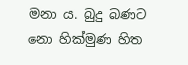මනා ය. බුදු බණට නො හික්මුණ හිත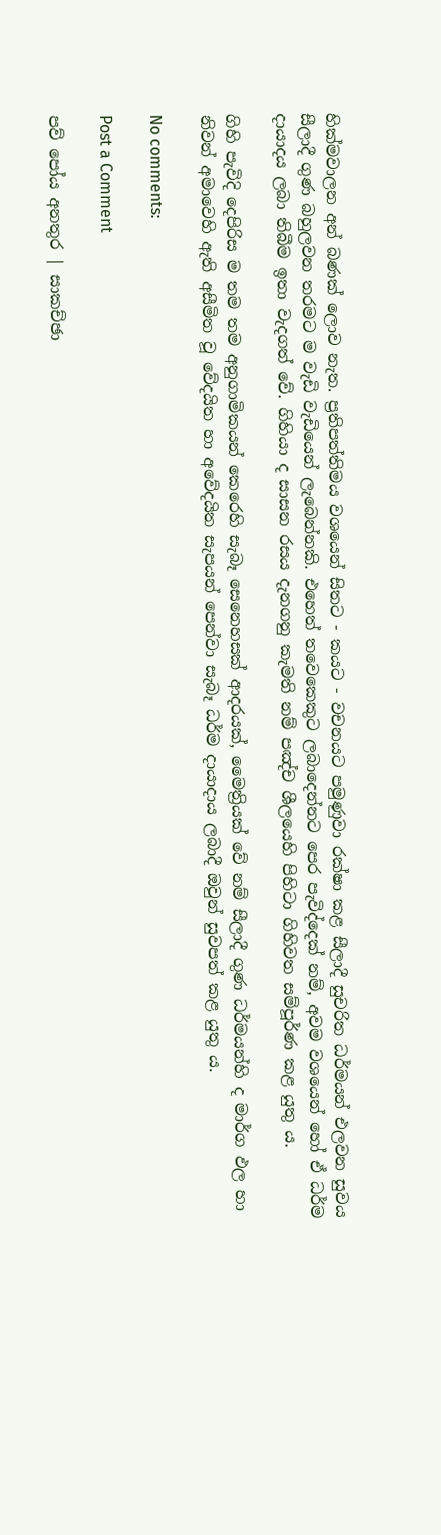හික්මවාලන අන් බණක් ලොව නැත. ප්‍රතිපත්තිමය වශයෙන් සිතට - කයට - වචනයට පමුණුවා රක්ෂා කළ සීලාදී සුචරිත ධර්මයන් එලවන සුවය සීලාදී ගුණ බහුලවන තරමට ම වැඩි වැඩියෙන් ලැබෙන්නකි. එහෙත් තවෙකෙකුට ලබාදෙන්නට පෙර පැවිද්දෙක් නම්, අවම වශයෙන් හෝ ඒ ධර්ම දායාදය ලබා තිබීම ඉතා වැදගත් වේ. ගිහියා ද සාසන රසය දැනගනු කැමති නම් පඤ්ච ශීලයෙහි පිහිටා ගිහිවත සම්පූර්ණ කළ යුතු ය.

ගිහි පැවිදි දෙපිරිස ම තම තම අනුගාමිකයන් කෙරෙහි සැබෑ සෙනෙහසක් ආදරයක්, මෛත්‍රියක් වේ නම් සීලාදී ගුණ ධර්මයන්හි ද මාර්ග ඵල හා නිවන් අමාවෙහි ඇති අසීමිත වූ වේදයිත හා අවේදයිත සැපයන් පෙන්වා සැබෑ ධර්ම දායාදාය ලබාදී ඔවුන් සුවපත් කළ යුතු ය.

No comments:

Post a Comment

පව් පෝය අනතුර | සාකච්ඡා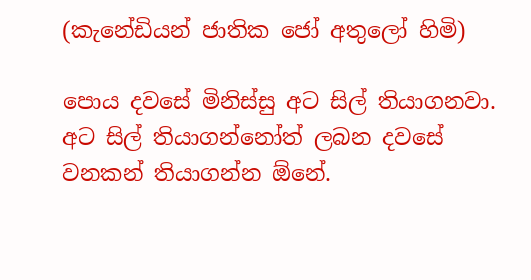(කැනේඩියන් ජාතික ජෝ අතුලෝ හිමි)

පොය දවසේ මිනිස්සු අට සිල් තියාගනවා. අට සිල් තියාගන්නෝත් ලබන දවසේ වනකන් තියාගන්න ඕනේ.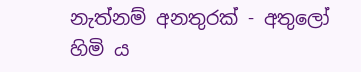නැත්නම් අනතුරක් - අතුලෝ හිමි ය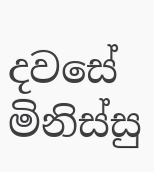දවසේ මිනිස්සු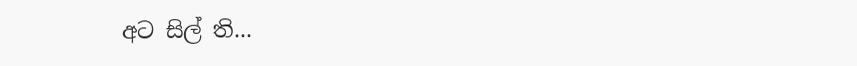අට සිල් ති...